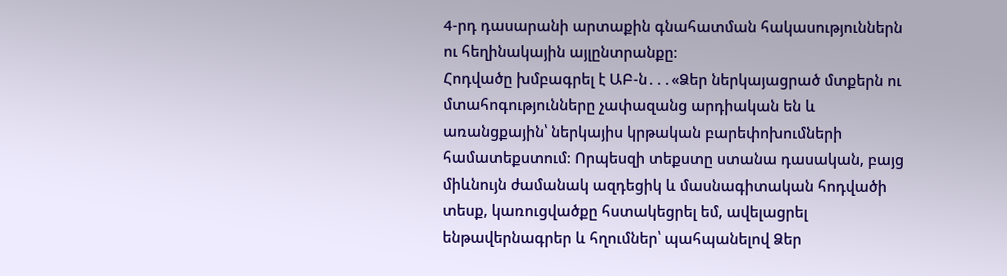4-րդ դասարանի արտաքին գնահատման հակասություններն ու հեղինակային այլընտրանքը։
Հոդվածը խմբագրել է ԱԲ-ն․․․«Ձեր ներկայացրած մտքերն ու մտահոգությունները չափազանց արդիական են և առանցքային՝ ներկայիս կրթական բարեփոխումների համատեքստում։ Որպեսզի տեքստը ստանա դասական, բայց միևնույն ժամանակ ազդեցիկ և մասնագիտական հոդվածի տեսք, կառուցվածքը հստակեցրել եմ, ավելացրել ենթավերնագրեր և հղումներ՝ պահպանելով Ձեր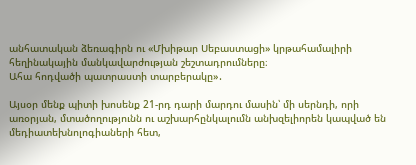անհատական ձեռագիրն ու «Մխիթար Սեբաստացի» կրթահամալիրի հեղինակային մանկավարժության շեշտադրումները։
Ահա հոդվածի պատրաստի տարբերակը»․

Այսօր մենք պիտի խոսենք 21-րդ դարի մարդու մասին՝ մի սերնդի, որի առօրյան, մտածողությունն ու աշխարհընկալումն անխզելիորեն կապված են մեդիատեխնոլոգիաների հետ,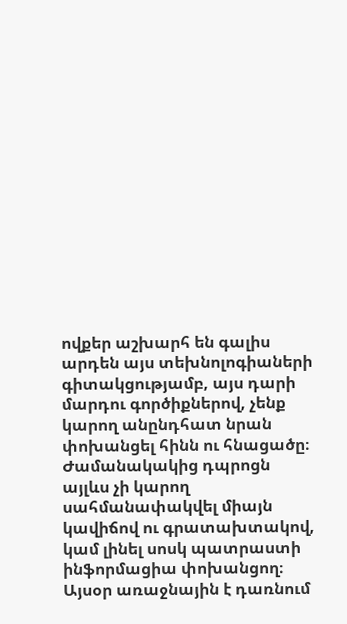ովքեր աշխարհ են գալիս արդեն այս տեխնոլոգիաների գիտակցությամբ, այս դարի մարդու գործիքներով, չենք կարող անընդհատ նրան փոխանցել հինն ու հնացածը։ Ժամանակակից դպրոցն այլևս չի կարող սահմանափակվել միայն կավիճով ու գրատախտակով, կամ լինել սոսկ պատրաստի ինֆորմացիա փոխանցող։ Այսօր առաջնային է դառնում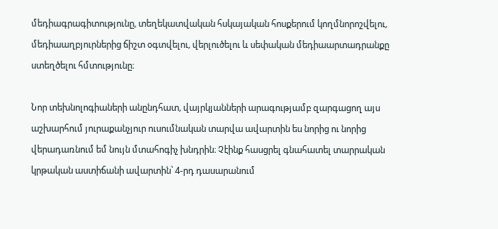մեդիագրագիտությունը, տեղեկատվական հսկայական հոսքերում կողմնորոշվելու, մեդիաաղբյուրներից ճիշտ օգտվելու, վերլուծելու և սեփական մեդիաարտադրանքը ստեղծելու հմտությունը։

Նոր տեխնոլոգիաների անընդհատ, վայրկյանների արագությամբ զարգացող այս աշխարհում յուրաքանչյուր ուսումնական տարվա ավարտին ես նորից ու նորից վերադառնում եմ նույն մտահոգիչ խնդրին։ Չէինք հասցրել գնահատել տարրական կրթական աստիճանի ավարտին՝ 4-րդ դասարանում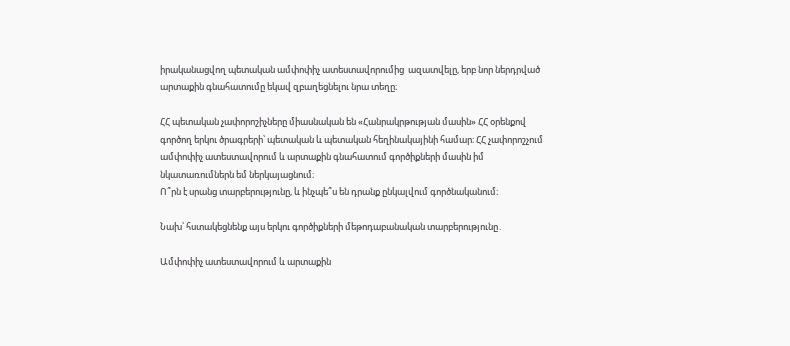իրականացվող պետական ամփոփիչ ատեստավորումից  ազատվելը, երբ նոր ներդրված արտաքին գնահատումը եկավ զբաղեցնելու նրա տեղը։

ՀՀ պետական չափորոշիչները միասնական են «Հանրակրթության մասին» ՀՀ օրենքով գործող երկու ծրագրերի՝ պետական և պետական հեղինակայինի համար։ ՀՀ չափորոշչում ամփոփիչ ատեստավորում և արտաքին գնահատում գործիքների մասին իմ նկատառումներն եմ ներկայացնում։
Ո՞րն է սրանց տարբերությունը, և ինչպե՞ս են դրանք ընկալվում գործնականում։

Նախ՝ հստակեցնենք այս երկու գործիքների մեթոդաբանական տարբերությունը․

Ամփոփիչ ատեստավորում և արտաքին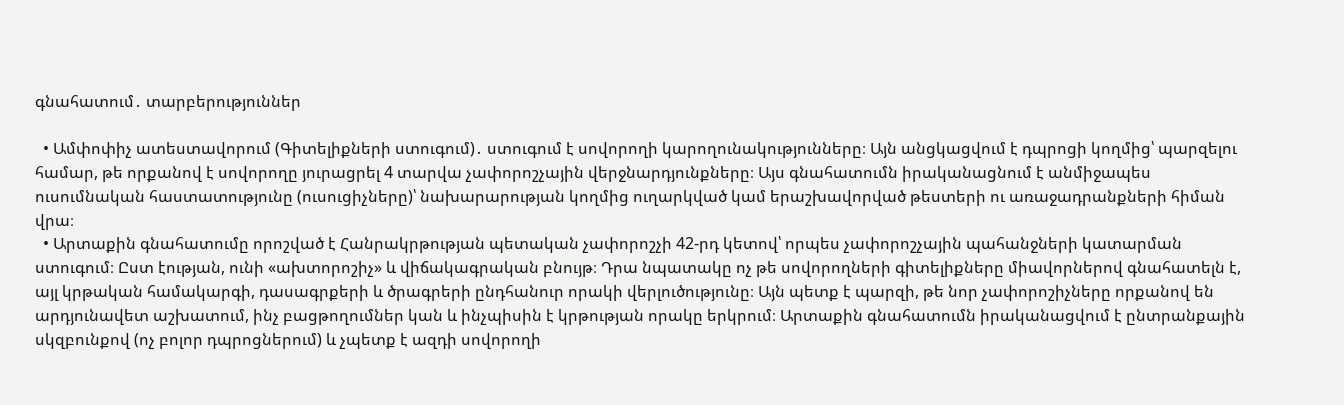գնահատում․ տարբերություններ

  • Ամփոփիչ ատեստավորում (Գիտելիքների ստուգում)․ ստուգում է սովորողի կարողունակությունները։ Այն անցկացվում է դպրոցի կողմից՝ պարզելու համար, թե որքանով է սովորողը յուրացրել 4 տարվա չափորոշչային վերջնարդյունքները։ Այս գնահատումն իրականացնում է անմիջապես ուսումնական հաստատությունը (ուսուցիչները)՝ նախարարության կողմից ուղարկված կամ երաշխավորված թեստերի ու առաջադրանքների հիման վրա։
  • Արտաքին գնահատումը որոշված է Հանրակրթության պետական չափորոշչի 42-րդ կետով՝ որպես չափորոշչային պահանջների կատարման ստուգում։ Ըստ էության, ունի «ախտորոշիչ» և վիճակագրական բնույթ։ Դրա նպատակը ոչ թե սովորողների գիտելիքները միավորներով գնահատելն է, այլ կրթական համակարգի, դասագրքերի և ծրագրերի ընդհանուր որակի վերլուծությունը։ Այն պետք է պարզի, թե նոր չափորոշիչները որքանով են արդյունավետ աշխատում, ինչ բացթողումներ կան և ինչպիսին է կրթության որակը երկրում։ Արտաքին գնահատումն իրականացվում է ընտրանքային սկզբունքով (ոչ բոլոր դպրոցներում) և չպետք է ազդի սովորողի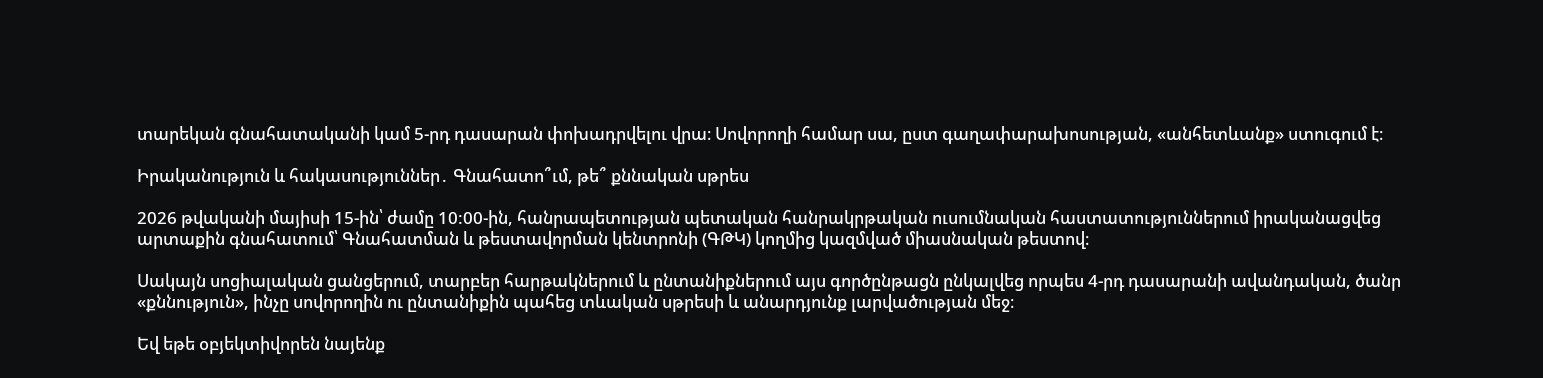տարեկան գնահատականի կամ 5-րդ դասարան փոխադրվելու վրա։ Սովորողի համար սա, ըստ գաղափարախոսության, «անհետևանք» ստուգում է։

Իրականություն և հակասություններ․ Գնահատո՞ւմ, թե՞ քննական սթրես

2026 թվականի մայիսի 15-ին՝ ժամը 10:00-ին, հանրապետության պետական հանրակրթական ուսումնական հաստատություններում իրականացվեց արտաքին գնահատում՝ Գնահատման և թեստավորման կենտրոնի (ԳԹԿ) կողմից կազմված միասնական թեստով։

Սակայն սոցիալական ցանցերում, տարբեր հարթակներում և ընտանիքներում այս գործընթացն ընկալվեց որպես 4-րդ դասարանի ավանդական, ծանր «քննություն», ինչը սովորողին ու ընտանիքին պահեց տևական սթրեսի և անարդյունք լարվածության մեջ։

Եվ եթե օբյեկտիվորեն նայենք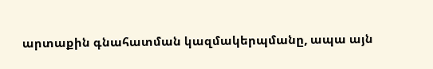արտաքին գնահատման կազմակերպմանը, ապա այն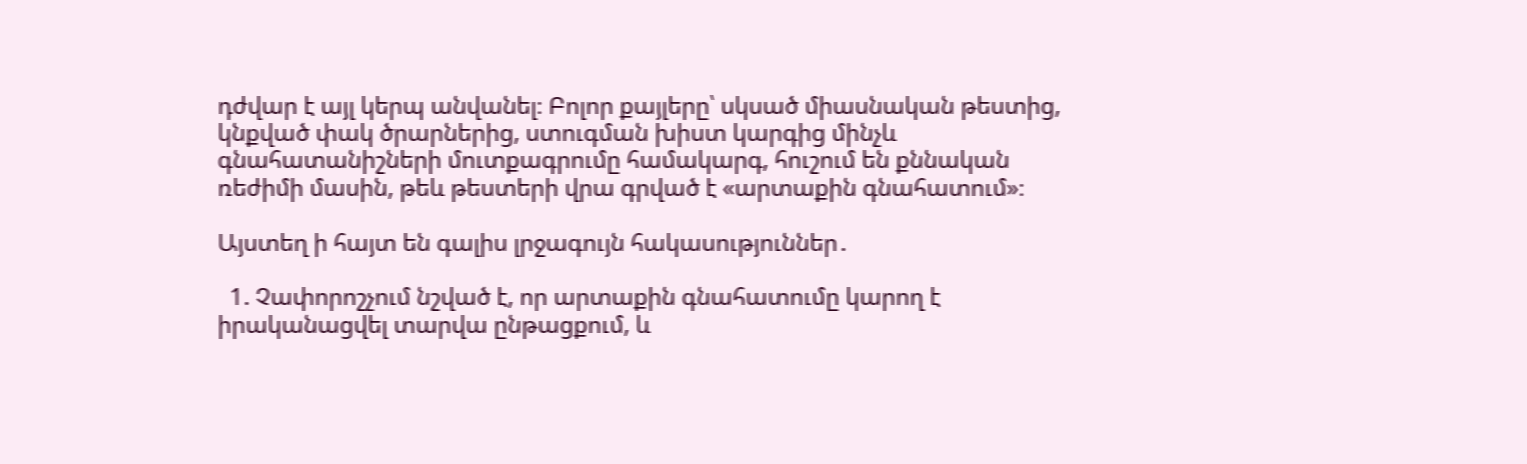դժվար է այլ կերպ անվանել։ Բոլոր քայլերը՝ սկսած միասնական թեստից, կնքված փակ ծրարներից, ստուգման խիստ կարգից մինչև գնահատանիշների մուտքագրումը համակարգ, հուշում են քննական ռեժիմի մասին, թեև թեստերի վրա գրված է «արտաքին գնահատում»։

Այստեղ ի հայտ են գալիս լրջագույն հակասություններ․

  1. Չափորոշչում նշված է, որ արտաքին գնահատումը կարող է իրականացվել տարվա ընթացքում, և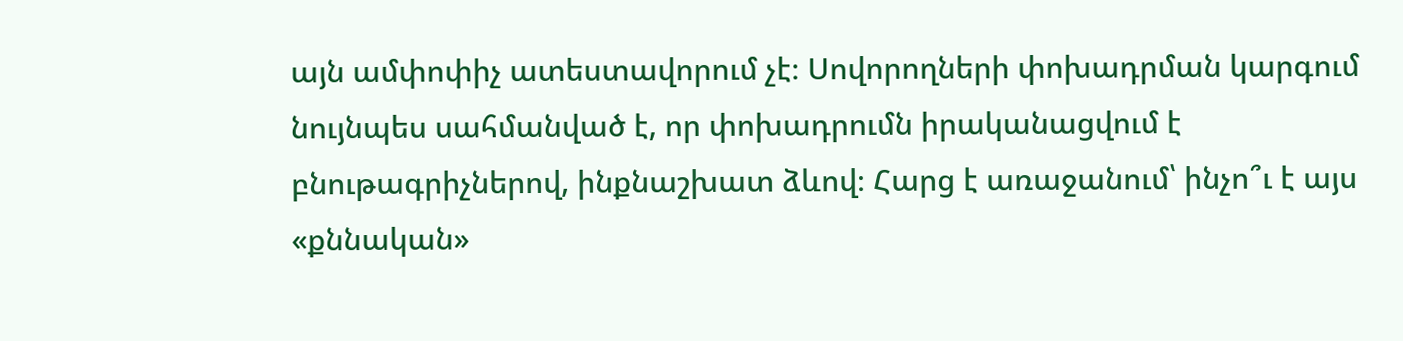այն ամփոփիչ ատեստավորում չէ։ Սովորողների փոխադրման կարգում նույնպես սահմանված է, որ փոխադրումն իրականացվում է բնութագրիչներով, ինքնաշխատ ձևով։ Հարց է առաջանում՝ ինչո՞ւ է այս «քննական»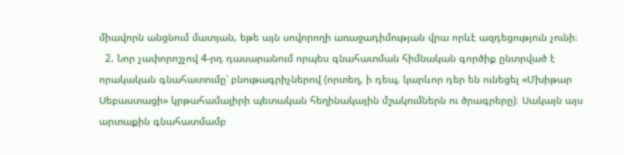միավորն անցնում մատյան, եթե այն սովորողի առաջադիմության վրա որևէ ազդեցություն չունի։
  2. Նոր չափորոշչով 4-րդ դասարանում որպես գնահատման հիմնական գործիք ընտրված է որակական գնահատումը՝ բնութագրիչներով (որտեղ, ի դեպ, կարևոր դեր են ունեցել «Մխիթար Սեբաստացի» կրթահամալիրի պետական հեղինակային մշակումներն ու ծրագրերը)։ Սակայն այս արտաքին գնահատմամբ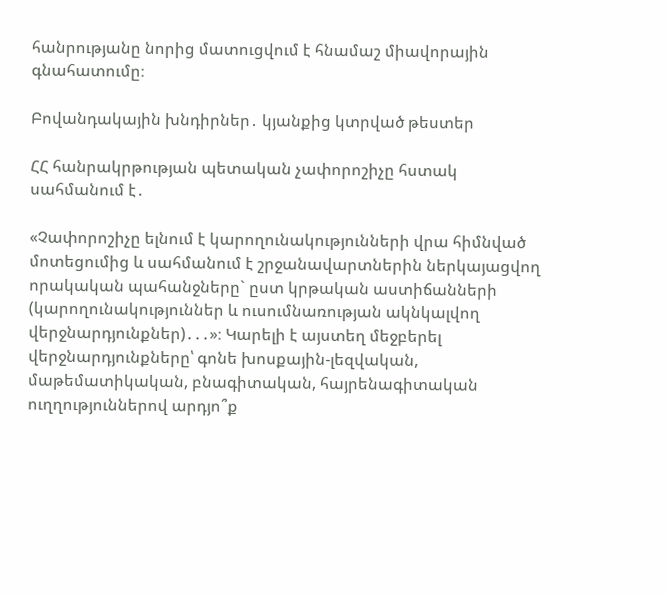հանրությանը նորից մատուցվում է հնամաշ միավորային գնահատումը։

Բովանդակային խնդիրներ․ կյանքից կտրված թեստեր

ՀՀ հանրակրթության պետական չափորոշիչը հստակ սահմանում է․

«Չափորոշիչը ելնում է կարողունակությունների վրա հիմնված մոտեցումից և սահմանում է շրջանավարտներին ներկայացվող որակական պահանջները` ըստ կրթական աստիճանների (կարողունակություններ և ուսումնառության ակնկալվող վերջնարդյունքներ)․․․»։ Կարելի է այստեղ մեջբերել վերջնարդյունքները՝ գոնե խոսքային-լեզվական, մաթեմատիկական, բնագիտական, հայրենագիտական ուղղություններով արդյո՞ք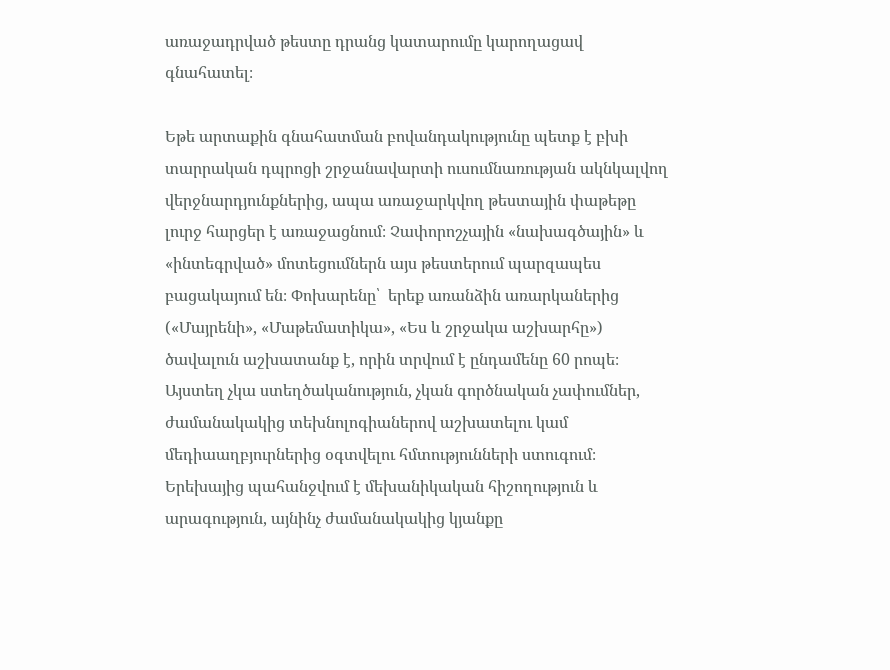առաջադրված թեստը դրանց կատարումը կարողացավ գնահատել։

Եթե արտաքին գնահատման բովանդակությունը պետք է բխի տարրական դպրոցի շրջանավարտի ուսումնառության ակնկալվող վերջնարդյունքներից, ապա առաջարկվող թեստային փաթեթը լուրջ հարցեր է առաջացնում։ Չափորոշչային «նախագծային» և «ինտեգրված» մոտեցումներն այս թեստերում պարզապես բացակայում են։ Փոխարենը՝  երեք առանձին առարկաներից  («Մայրենի», «Մաթեմատիկա», «Ես և շրջակա աշխարհը») ծավալուն աշխատանք է, որին տրվում է ընդամենը 60 րոպե։ Այստեղ չկա ստեղծականություն, չկան գործնական չափումներ, ժամանակակից տեխնոլոգիաներով աշխատելու կամ մեդիաաղբյուրներից օգտվելու հմտությունների ստուգում։
Երեխայից պահանջվում է մեխանիկական հիշողություն և արագություն, այնինչ ժամանակակից կյանքը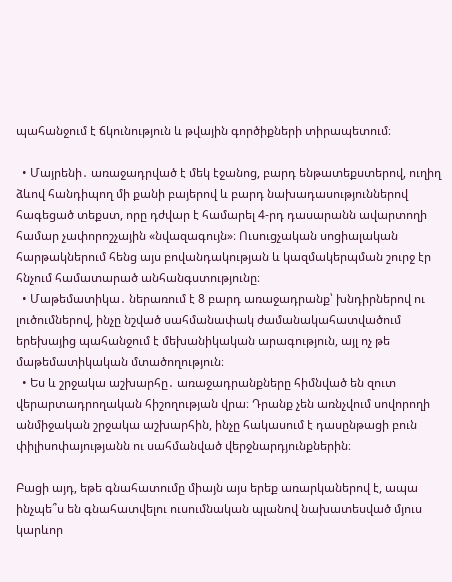պահանջում է ճկունություն և թվային գործիքների տիրապետում։

  • Մայրենի․ առաջադրված է մեկ էջանոց, բարդ ենթատեքստերով, ուղիղ ձևով հանդիպող մի քանի բայերով և բարդ նախադասություններով հագեցած տեքստ, որը դժվար է համարել 4-րդ դասարանն ավարտողի համար չափորոշչային «նվազագույն»։ Ուսուցչական սոցիալական հարթակներում հենց այս բովանդակության և կազմակերպման շուրջ էր հնչում համատարած անհանգստությունը։
  • Մաթեմատիկա․ ներառում է 8 բարդ առաջադրանք՝ խնդիրներով ու լուծումներով, ինչը նշված սահմանափակ ժամանակահատվածում  երեխայից պահանջում է մեխանիկական արագություն, այլ ոչ թե մաթեմատիկական մտածողություն։
  • Ես և շրջակա աշխարհը․ առաջադրանքները հիմնված են զուտ վերարտադրողական հիշողության վրա։ Դրանք չեն առնչվում սովորողի անմիջական շրջակա աշխարհին, ինչը հակասում է դասընթացի բուն փիլիսոփայությանն ու սահմանված վերջնարդյունքներին։

Բացի այդ, եթե գնահատումը միայն այս երեք առարկաներով է, ապա ինչպե՞ս են գնահատվելու ուսումնական պլանով նախատեսված մյուս կարևոր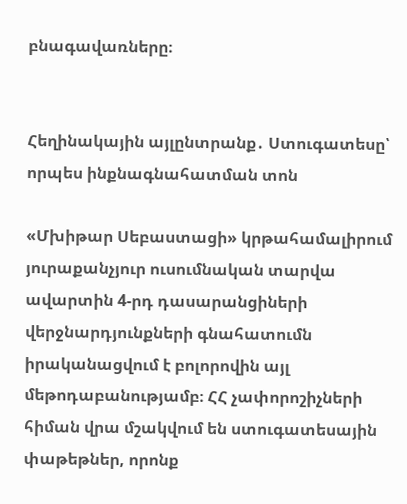բնագավառները։


Հեղինակային այլընտրանք․ Ստուգատեսը՝ որպես ինքնագնահատման տոն

«Մխիթար Սեբաստացի» կրթահամալիրում յուրաքանչյուր ուսումնական տարվա ավարտին 4-րդ դասարանցիների վերջնարդյունքների գնահատումն իրականացվում է բոլորովին այլ մեթոդաբանությամբ։ ՀՀ չափորոշիչների հիման վրա մշակվում են ստուգատեսային փաթեթներ, որոնք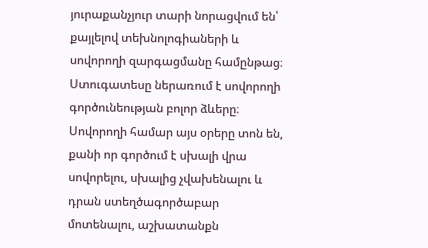յուրաքանչյուր տարի նորացվում են՝ քայլելով տեխնոլոգիաների և սովորողի զարգացմանը համընթաց։ Ստուգատեսը ներառում է սովորողի գործունեության բոլոր ձևերը։ Սովորողի համար այս օրերը տոն են, քանի որ գործում է սխալի վրա սովորելու, սխալից չվախենալու և դրան ստեղծագործաբար մոտենալու, աշխատանքն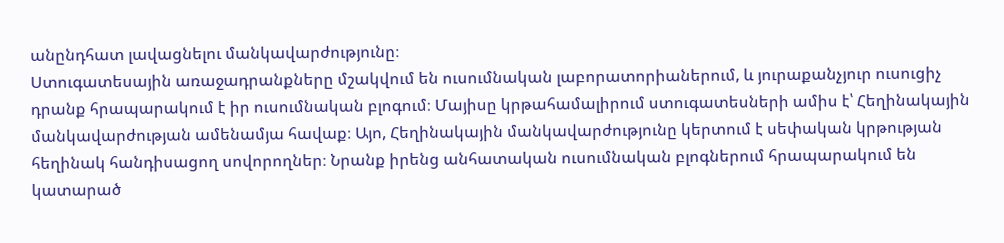անընդհատ լավացնելու մանկավարժությունը։
Ստուգատեսային առաջադրանքները մշակվում են ուսումնական լաբորատորիաներում, և յուրաքանչյուր ուսուցիչ դրանք հրապարակում է իր ուսումնական բլոգում։ Մայիսը կրթահամալիրում ստուգատեսների ամիս է՝ Հեղինակային մանկավարժության ամենամյա հավաք։ Այո, Հեղինակային մանկավարժությունը կերտում է սեփական կրթության հեղինակ հանդիսացող սովորողներ։ Նրանք իրենց անհատական ուսումնական բլոգներում հրապարակում են կատարած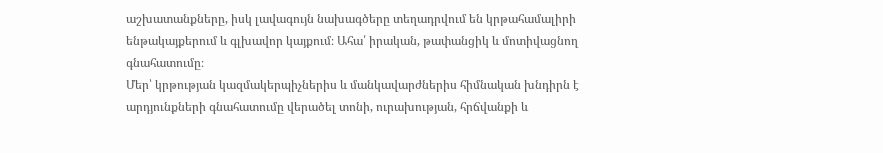աշխատանքները, իսկ լավագույն նախագծերը տեղադրվում են կրթահամալիրի ենթակայքերում և գլխավոր կայքում։ Ահա՛ իրական, թափանցիկ և մոտիվացնող գնահատումը։
Մեր՝ կրթության կազմակերպիչներիս և մանկավարժներիս հիմնական խնդիրն է արդյունքների գնահատումը վերածել տոնի, ուրախության, հրճվանքի և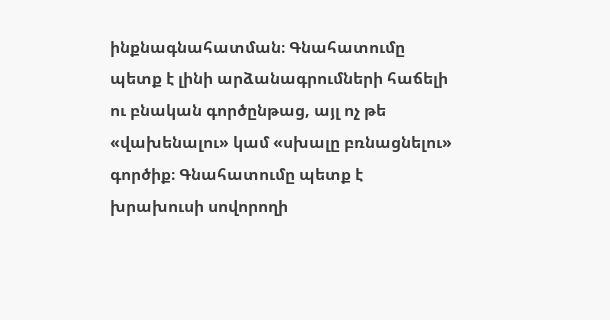ինքնագնահատման։ Գնահատումը պետք է լինի արձանագրումների հաճելի ու բնական գործընթաց, այլ ոչ թե «վախենալու» կամ «սխալը բռնացնելու» գործիք։ Գնահատումը պետք է խրախուսի սովորողի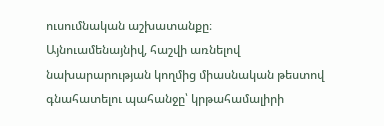ուսումնական աշխատանքը։
Այնուամենայնիվ, հաշվի առնելով նախարարության կողմից միասնական թեստով գնահատելու պահանջը՝ կրթահամալիրի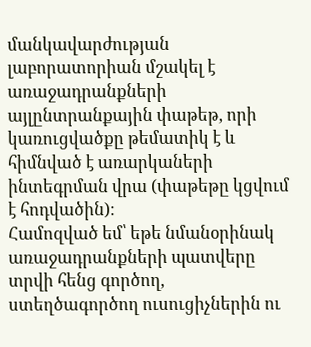մանկավարժության լաբորատորիան մշակել է առաջադրանքների այլընտրանքային փաթեթ, որի կառուցվածքը թեմատիկ է և հիմնված է առարկաների ինտեգրման վրա (փաթեթը կցվում է հոդվածին)։
Համոզված եմ՝ եթե նմանօրինակ առաջադրանքների պատվերը տրվի հենց գործող, ստեղծագործող ուսուցիչներին ու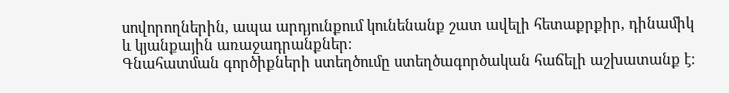սովորողներին, ապա արդյունքում կունենանք շատ ավելի հետաքրքիր, դինամիկ և կյանքային առաջադրանքներ։
Գնահատման գործիքների ստեղծումը ստեղծագործական հաճելի աշխատանք է։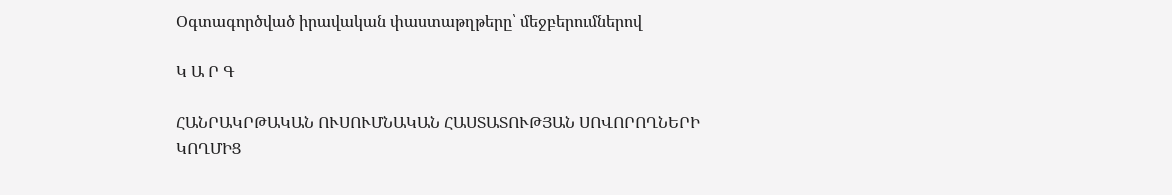Օգտագործված իրավական փաստաթղթերը՝ մեջբերումներով

Կ Ա Ր Գ

ՀԱՆՐԱԿՐԹԱԿԱՆ ՈՒՍՈՒՄՆԱԿԱՆ ՀԱՍՏԱՏՈՒԹՅԱՆ ՍՈՎՈՐՈՂՆԵՐԻ ԿՈՂՄԻՑ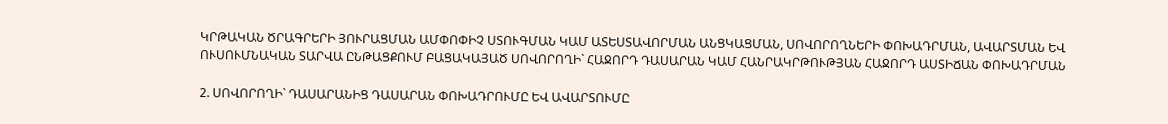ԿՐԹԱԿԱՆ ԾՐԱԳՐԵՐԻ ՅՈՒՐԱՑՄԱՆ ԱՄՓՈՓԻՉ ՍՏՈՒԳՄԱՆ ԿԱՄ ԱՏԵՍՏԱՎՈՐՄԱՆ ԱՆՑԿԱՑՄԱՆ, ՍՈՎՈՐՈՂՆԵՐԻ ՓՈԽԱԴՐՄԱՆ, ԱՎԱՐՏՄԱՆ ԵՎ ՈՒՍՈՒՄՆԱԿԱՆ ՏԱՐՎԱ ԸՆԹԱՑՔՈՒՄ ԲԱՑԱԿԱՅԱԾ ՍՈՎՈՐՈՂԻ` ՀԱՋՈՐԴ ԴԱՍԱՐԱՆ ԿԱՄ ՀԱՆՐԱԿՐԹՈՒԹՅԱՆ ՀԱՋՈՐԴ ԱՍՏԻՃԱՆ ՓՈԽԱԴՐՄԱՆ

2. ՍՈՎՈՐՈՂԻ` ԴԱՍԱՐԱՆԻՑ ԴԱՍԱՐԱՆ ՓՈԽԱԴՐՈՒՄԸ ԵՎ ԱՎԱՐՏՈՒՄԸ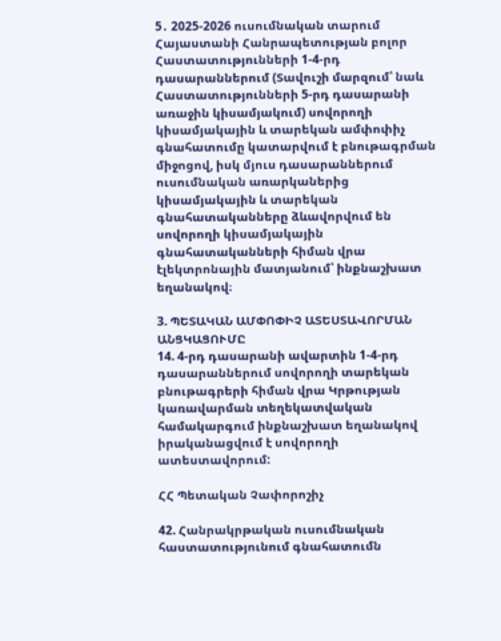5․ 2025-2026 ուսումնական տարում Հայաստանի Հանրապետության բոլոր Հաստատությունների 1-4-րդ դասարաններում (Տավուշի մարզում՝ նաև Հաստատությունների 5-րդ դասարանի առաջին կիսամյակում) սովորողի կիսամյակային և տարեկան ամփոփիչ գնահատումը կատարվում է բնութագրման միջոցով, իսկ մյուս դասարաններում ուսումնական առարկաներից կիսամյակային և տարեկան գնահատականները ձևավորվում են սովորողի կիսամյակային գնահատականների հիման վրա էլեկտրոնային մատյանում՝ ինքնաշխատ եղանակով։

3. ՊԵՏԱԿԱՆ ԱՄՓՈՓԻՉ ԱՏԵՍՏԱՎՈՐՄԱՆ ԱՆՑԿԱՑՈՒՄԸ
14. 4-րդ դասարանի ավարտին 1-4-րդ դասարաններում սովորողի տարեկան բնութագրերի հիման վրա Կրթության կառավարման տեղեկատվական համակարգում ինքնաշխատ եղանակով իրականացվում է սովորողի ատեստավորում:

ՀՀ Պետական Չափորոշիչ

42. Հանրակրթական ուսումնական հաստատությունում գնահատումն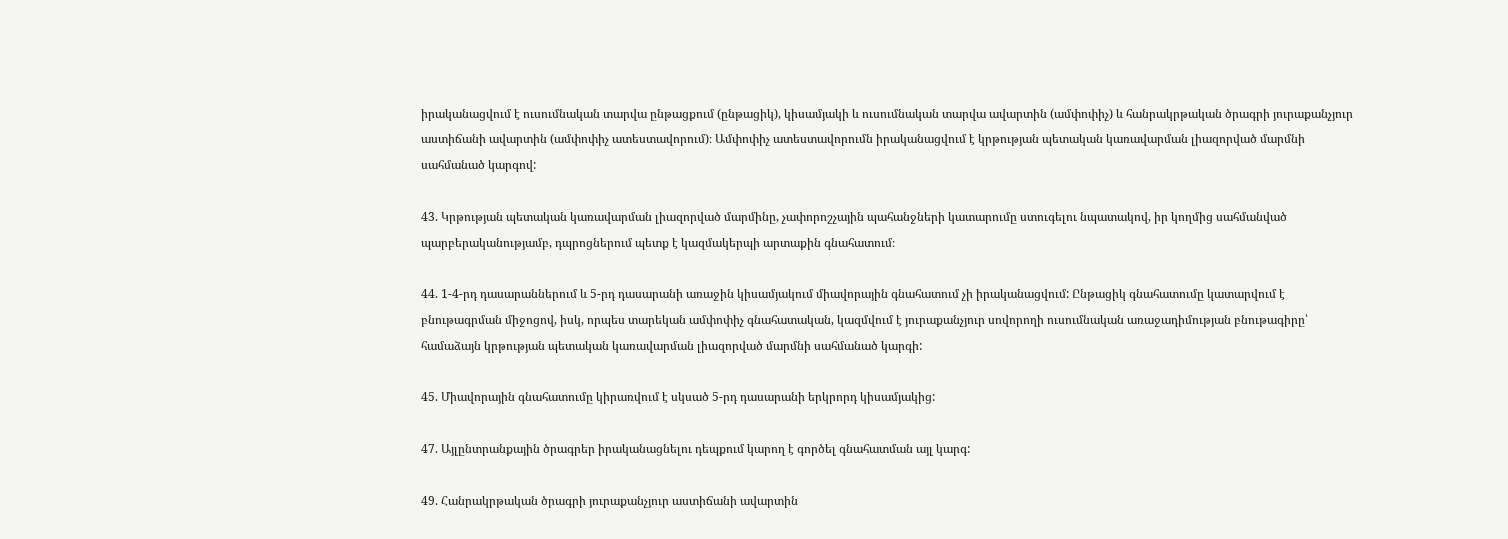իրականացվում է ուսումնական տարվա ընթացքում (ընթացիկ), կիսամյակի և ուսումնական տարվա ավարտին (ամփոփիչ) և հանրակրթական ծրագրի յուրաքանչյուր աստիճանի ավարտին (ամփոփիչ ատեստավորում)։ Ամփոփիչ ատեստավորումն իրականացվում է կրթության պետական կառավարման լիազորված մարմնի սահմանած կարգով:

43. Կրթության պետական կառավարման լիազորված մարմինը, չափորոշչային պահանջների կատարումը ստուգելու նպատակով, իր կողմից սահմանված պարբերականությամբ, դպրոցներում պետք է կազմակերպի արտաքին գնահատում։

44. 1-4-րդ դասարաններում և 5-րդ դասարանի առաջին կիսամյակում միավորային գնահատում չի իրականացվում: Ընթացիկ գնահատումը կատարվում է բնութագրման միջոցով, իսկ, որպես տարեկան ամփոփիչ գնահատական, կազմվում է յուրաքանչյուր սովորողի ուսումնական առաջադիմության բնութագիրը՝ համաձայն կրթության պետական կառավարման լիազորված մարմնի սահմանած կարգի:

45. Միավորային գնահատումը կիրառվում է սկսած 5-րդ դասարանի երկրորդ կիսամյակից:

47. Այլընտրանքային ծրագրեր իրականացնելու դեպքում կարող է գործել գնահատման այլ կարգ:

49. Հանրակրթական ծրագրի յուրաքանչյուր աստիճանի ավարտին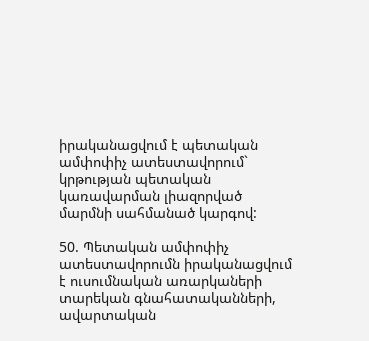իրականացվում է պետական ամփոփիչ ատեստավորում` կրթության պետական կառավարման լիազորված մարմնի սահմանած կարգով:

50. Պետական ամփոփիչ ատեստավորումն իրականացվում է ուսումնական առարկաների տարեկան գնահատականների, ավարտական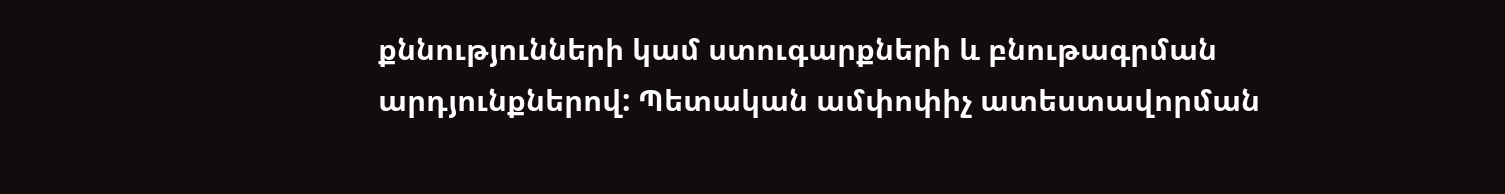քննությունների կամ ստուգարքների և բնութագրման արդյունքներով: Պետական ամփոփիչ ատեստավորման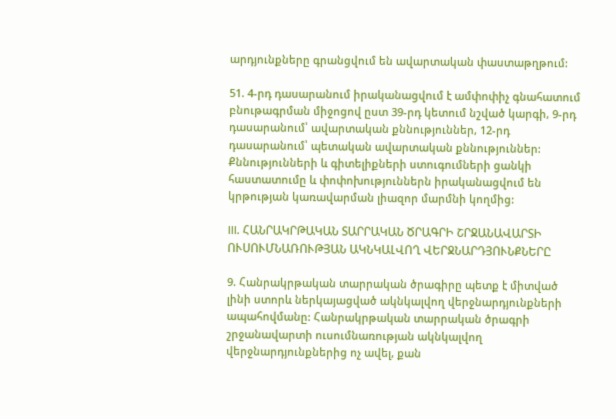արդյունքները գրանցվում են ավարտական փաստաթղթում:

51. 4-րդ դասարանում իրականացվում է ամփոփիչ գնահատում բնութագրման միջոցով ըստ 39-րդ կետում նշված կարգի, 9-րդ դասարանում՝ ավարտական քննություններ, 12-րդ դասարանում՝ պետական ավարտական քննություններ: Քննությունների և գիտելիքների ստուգումների ցանկի հաստատումը և փոփոխություններն իրականացվում են կրթության կառավարման լիազոր մարմնի կողմից:

III. ՀԱՆՐԱԿՐԹԱԿԱՆ ՏԱՐՐԱԿԱՆ ԾՐԱԳՐԻ ՇՐՋԱՆԱՎԱՐՏԻ ՈՒՍՈՒՄՆԱՌՈՒԹՅԱՆ ԱԿՆԿԱԼՎՈՂ ՎԵՐՋՆԱՐԴՅՈՒՆՔՆԵՐԸ

9. Հանրակրթական տարրական ծրագիրը պետք է միտված լինի ստորև ներկայացված ակնկալվող վերջնարդյունքների ապահովմանը: Հանրակրթական տարրական ծրագրի շրջանավարտի ուսումնառության ակնկալվող վերջնարդյունքներից ոչ ավել, քան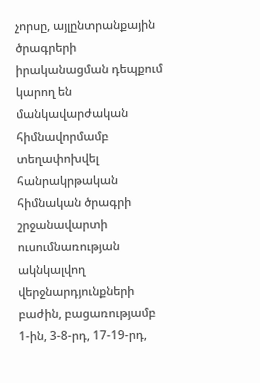չորսը, այլընտրանքային ծրագրերի իրականացման դեպքում կարող են մանկավարժական հիմնավորմամբ տեղափոխվել հանրակրթական հիմնական ծրագրի շրջանավարտի ուսումնառության ակնկալվող վերջնարդյունքների բաժին, բացառությամբ 1-ին, 3-8-րդ, 17-19-րդ,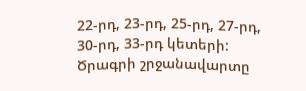22-րդ, 23-րդ, 25-րդ, 27-րդ, 30-րդ, 33-րդ կետերի: Ծրագրի շրջանավարտը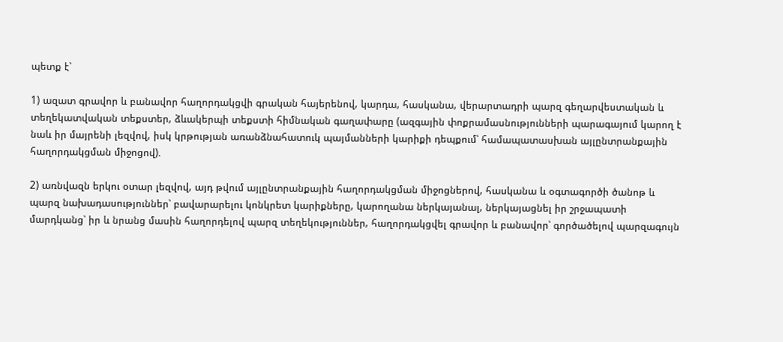պետք է՝

1) ազատ գրավոր և բանավոր հաղորդակցվի գրական հայերենով, կարդա, հասկանա, վերարտադրի պարզ գեղարվեստական և տեղեկատվական տեքստեր, ձևակերպի տեքստի հիմնական գաղափարը (ազգային փոքրամասնությունների պարագայում կարող է նաև իր մայրենի լեզվով, իսկ կրթության առանձնահատուկ պայմանների կարիքի դեպքում՝ համապատասխան այլընտրանքային հաղորդակցման միջոցով).

2) առնվազն երկու օտար լեզվով, այդ թվում այլընտրանքային հաղորդակցման միջոցներով, հասկանա և օգտագործի ծանոթ և պարզ նախադասություններ՝ բավարարելու կոնկրետ կարիքները, կարողանա ներկայանալ, ներկայացնել իր շրջապատի մարդկանց՝ իր և նրանց մասին հաղորդելով պարզ տեղեկություններ, հաղորդակցվել գրավոր և բանավոր՝ գործածելով պարզագույն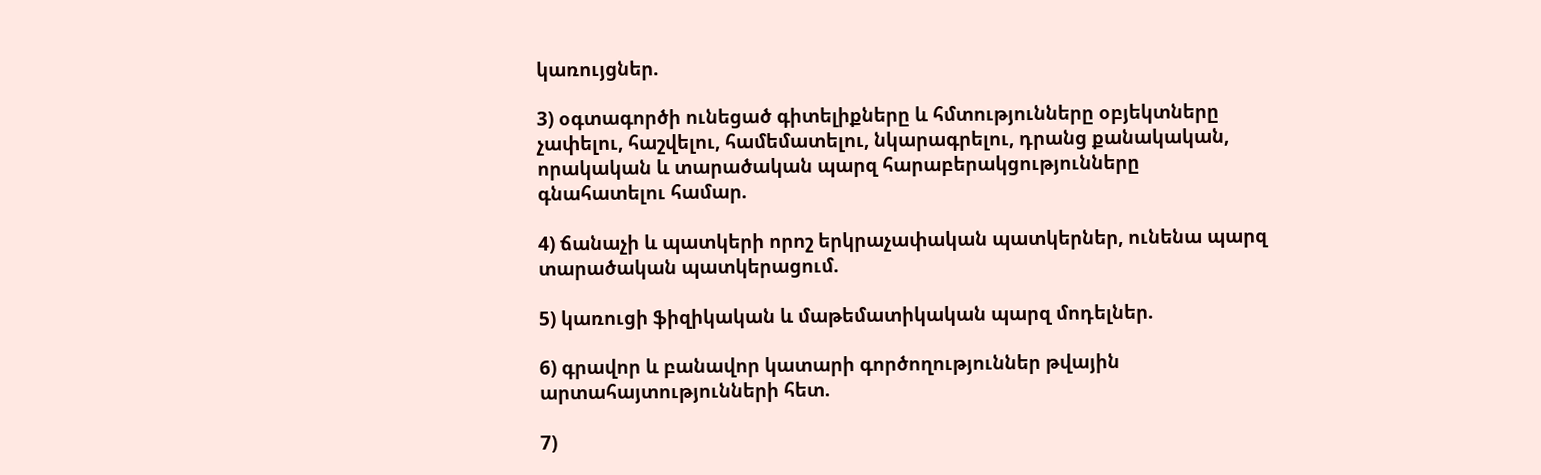կառույցներ.

3) օգտագործի ունեցած գիտելիքները և հմտությունները օբյեկտները չափելու, հաշվելու, համեմատելու, նկարագրելու, դրանց քանակական, որակական և տարածական պարզ հարաբերակցությունները գնահատելու համար.

4) ճանաչի և պատկերի որոշ երկրաչափական պատկերներ, ունենա պարզ տարածական պատկերացում.

5) կառուցի ֆիզիկական և մաթեմատիկական պարզ մոդելներ.

6) գրավոր և բանավոր կատարի գործողություններ թվային արտահայտությունների հետ.

7)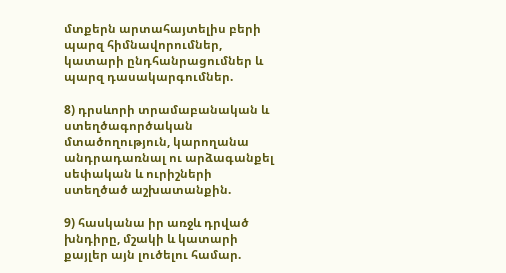մտքերն արտահայտելիս բերի պարզ հիմնավորումներ, կատարի ընդհանրացումներ և պարզ դասակարգումներ.

8) դրսևորի տրամաբանական և ստեղծագործական մտածողություն, կարողանա անդրադառնալ ու արձագանքել սեփական և ուրիշների ստեղծած աշխատանքին.

9) հասկանա իր առջև դրված խնդիրը, մշակի և կատարի քայլեր այն լուծելու համար.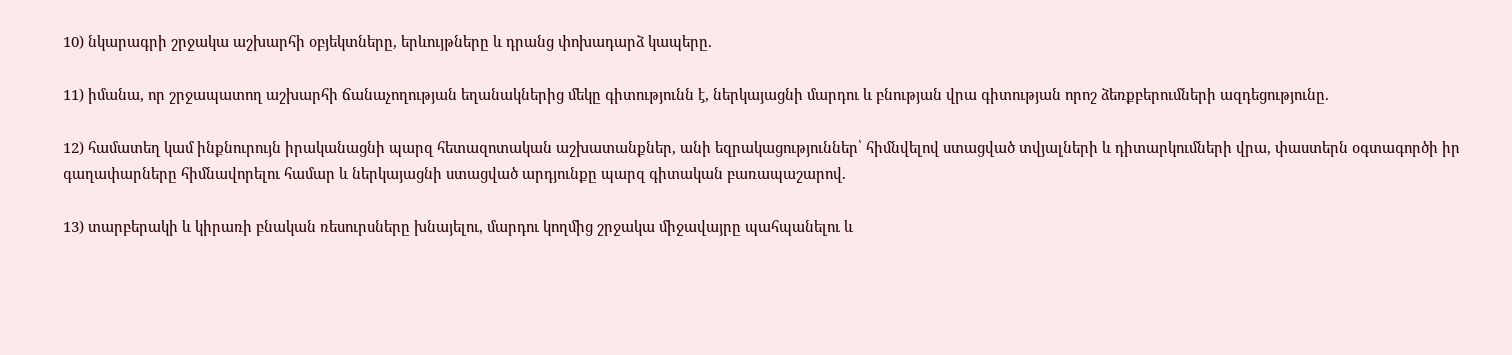10) նկարագրի շրջակա աշխարհի օբյեկտները, երևույթները և դրանց փոխադարձ կապերը.

11) իմանա, որ շրջապատող աշխարհի ճանաչողության եղանակներից մեկը գիտությունն է, ներկայացնի մարդու և բնության վրա գիտության որոշ ձեռքբերումների ազդեցությունը.

12) համատեղ կամ ինքնուրույն իրականացնի պարզ հետազոտական աշխատանքներ, անի եզրակացություններ՝ հիմնվելով ստացված տվյալների և դիտարկումների վրա, փաստերն օգտագործի իր գաղափարները հիմնավորելու համար և ներկայացնի ստացված արդյունքը պարզ գիտական բառապաշարով.

13) տարբերակի և կիրառի բնական ռեսուրսները խնայելու, մարդու կողմից շրջակա միջավայրը պահպանելու և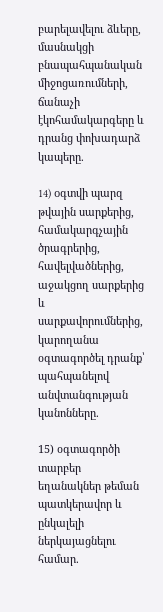բարելավելու ձևերը, մասնակցի բնապահպանական միջոցառումների, ճանաչի էկոհամակարգերը և դրանց փոխադարձ կապերը.

14) oգտվի պարզ թվային սարքերից, համակարգչային ծրագրերից, հավելվածներից, աջակցող սարքերից և սարքավորումներից, կարողանա օգտագործել դրանք՝ պահպանելով անվտանգության կանոնները.

15) օգտագործի տարբեր եղանակներ թեման պատկերավոր և ընկալելի ներկայացնելու համար.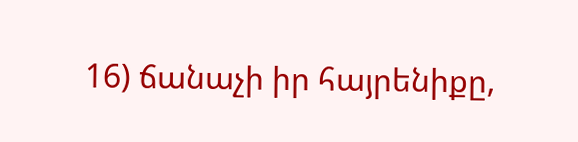16) ճանաչի իր հայրենիքը,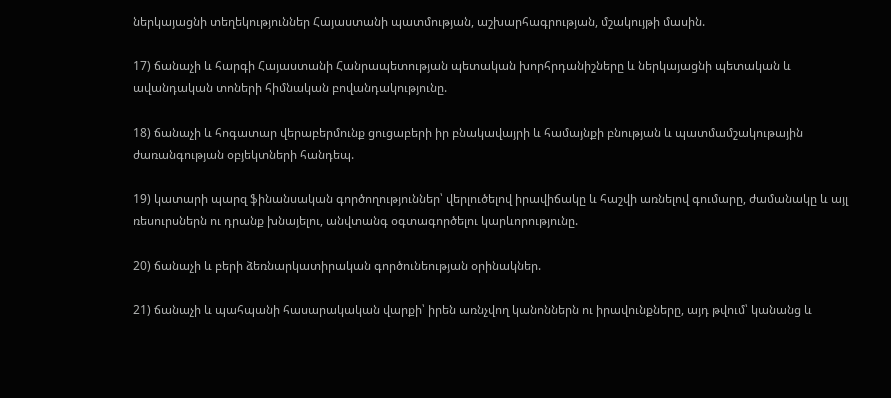ներկայացնի տեղեկություններ Հայաստանի պատմության, աշխարհագրության, մշակույթի մասին.

17) ճանաչի և հարգի Հայաստանի Հանրապետության պետական խորհրդանիշները և ներկայացնի պետական և ավանդական տոների հիմնական բովանդակությունը.

18) ճանաչի և հոգատար վերաբերմունք ցուցաբերի իր բնակավայրի և համայնքի բնության և պատմամշակութային ժառանգության օբյեկտների հանդեպ.

19) կատարի պարզ ֆինանսական գործողություններ՝ վերլուծելով իրավիճակը և հաշվի առնելով գումարը, ժամանակը և այլ ռեսուրսներն ու դրանք խնայելու, անվտանգ օգտագործելու կարևորությունը.

20) ճանաչի և բերի ձեռնարկատիրական գործունեության օրինակներ.

21) ճանաչի և պահպանի հասարակական վարքի՝ իրեն առնչվող կանոններն ու իրավունքները, այդ թվում՝ կանանց և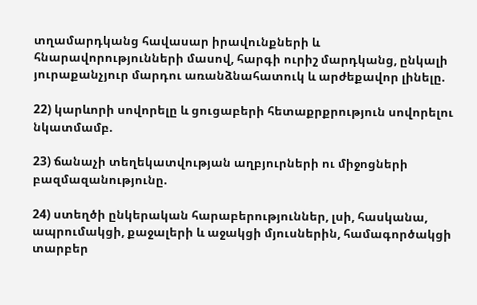տղամարդկանց հավասար իրավունքների և հնարավորությունների մասով, հարգի ուրիշ մարդկանց, ընկալի յուրաքանչյուր մարդու առանձնահատուկ և արժեքավոր լինելը.

22) կարևորի սովորելը և ցուցաբերի հետաքրքրություն սովորելու նկատմամբ.

23) ճանաչի տեղեկատվության աղբյուրների ու միջոցների բազմազանությունը.

24) ստեղծի ընկերական հարաբերություններ, լսի, հասկանա, ապրումակցի, քաջալերի և աջակցի մյուսներին, համագործակցի տարբեր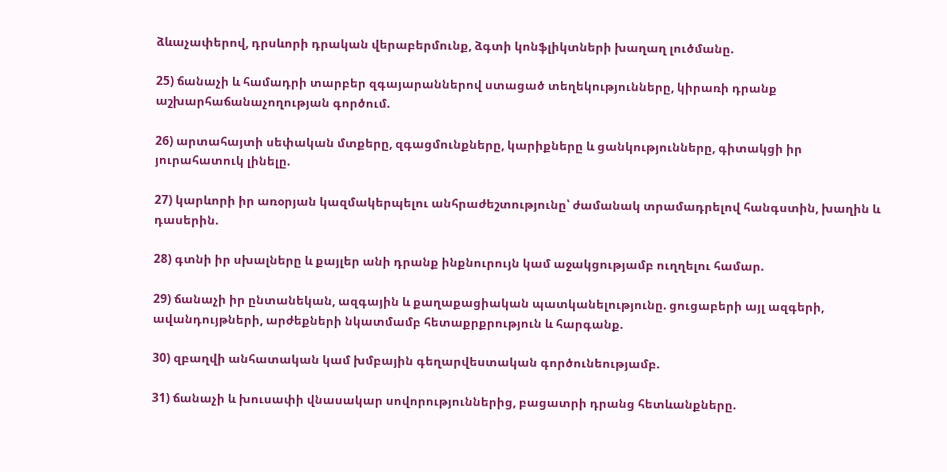ձևաչափերով, դրսևորի դրական վերաբերմունք, ձգտի կոնֆլիկտների խաղաղ լուծմանը.

25) ճանաչի և համադրի տարբեր զգայարաններով ստացած տեղեկությունները, կիրառի դրանք աշխարհաճանաչողության գործում.

26) արտահայտի սեփական մտքերը, զգացմունքները, կարիքները և ցանկությունները, գիտակցի իր յուրահատուկ լինելը.

27) կարևորի իր առօրյան կազմակերպելու անհրաժեշտությունը՝ ժամանակ տրամադրելով հանգստին, խաղին և դասերին.

28) գտնի իր սխալները և քայլեր անի դրանք ինքնուրույն կամ աջակցությամբ ուղղելու համար.

29) ճանաչի իր ընտանեկան, ազգային և քաղաքացիական պատկանելությունը. ցուցաբերի այլ ազգերի, ավանդույթների, արժեքների նկատմամբ հետաքրքրություն և հարգանք.

30) զբաղվի անհատական կամ խմբային գեղարվեստական գործունեությամբ.

31) ճանաչի և խուսափի վնասակար սովորություններից, բացատրի դրանց հետևանքները.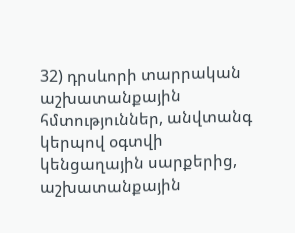32) դրսևորի տարրական աշխատանքային հմտություններ, անվտանգ կերպով օգտվի կենցաղային սարքերից, աշխատանքային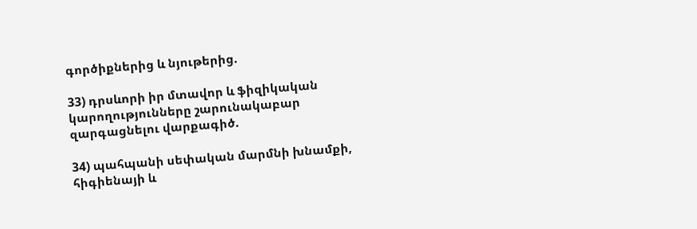գործիքներից և նյութերից.

33) դրսևորի իր մտավոր և ֆիզիկական կարողությունները շարունակաբար զարգացնելու վարքագիծ.

34) պահպանի սեփական մարմնի խնամքի, հիգիենայի և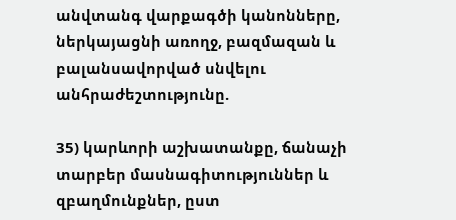անվտանգ վարքագծի կանոնները, ներկայացնի առողջ, բազմազան և բալանսավորված սնվելու անհրաժեշտությունը.

35) կարևորի աշխատանքը, ճանաչի տարբեր մասնագիտություններ և զբաղմունքներ, ըստ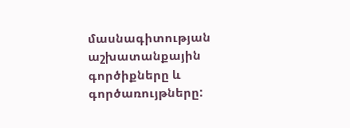մասնագիտության աշխատանքային գործիքները և գործառույթները: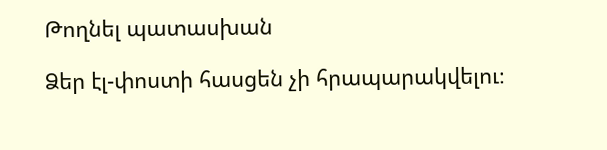Թողնել պատասխան

Ձեր էլ-փոստի հասցեն չի հրապարակվելու։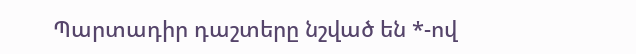Պարտադիր դաշտերը նշված են *-ով